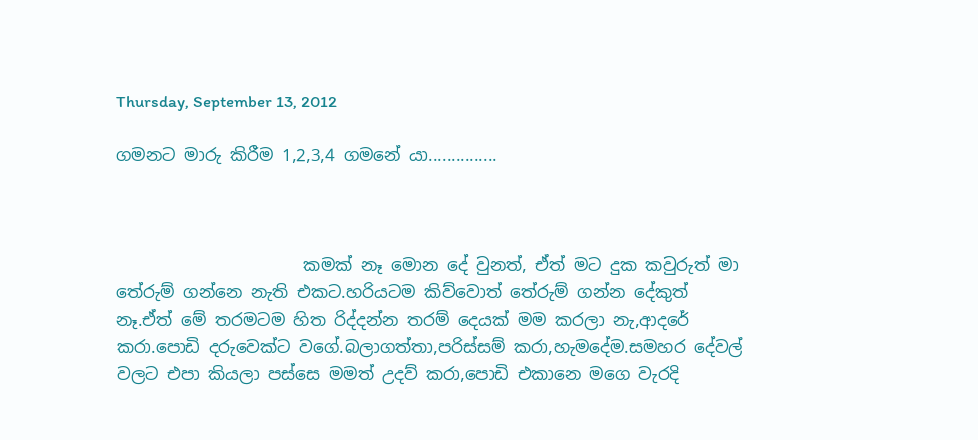Thursday, September 13, 2012

ගමනට මාරු කිරීම 1,2,3,4 ගමනේ යා...............



                      කමක් නෑ මොන දේ වුනත්, ඒත් මට දුක කවුරුත් මා තේරුම් ගන්නෙ නැති එකට.හරියටම කිව්වොත් තේරුම් ගන්න දේකුත් නෑ.ඒත් මේ තරමටම හිත රිද්දන්න තරම් දෙයක් මම කරලා නැ,ආදරේ කරා.පොඩි දරුවෙක්ට වගේ.බලාගත්තා,පරිස්සම් කරා,හැමදේම.සමහර දේවල් වලට එපා කියලා පස්සෙ මමත් උදව් කරා,පොඩි එකානෙ මගෙ වැරදි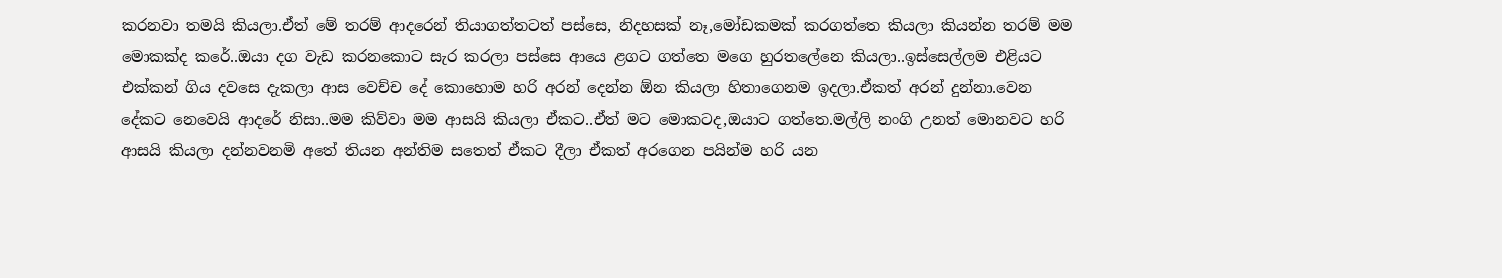කරනවා තමයි කියලා.ඒත් මේ තරම් ආදරෙන් තියාගත්තටත් පස්සෙ, නිදහසක් නෑ,මෝඩකමක් කරගත්තෙ කියලා කියන්න තරම් මම මොකක්ද කරේ..ඔයා දග වැඩ කරනකොට සැර කරලා පස්සෙ ආයෙ ළගට ගත්තෙ මගෙ හුරතලේනෙ කියලා..ඉස්සෙල්ලම එළියට එක්කන් ගිය දවසෙ දැකලා ආස වෙච්ච දේ කොහොම හරි අරන් දෙන්න ඕන කියලා හිතාගෙනම ඉදලා.ඒකත් අරන් දුන්නා.වෙන දේකට නෙවෙයි ආදරේ නිසා..මම කිව්වා මම ආසයි කියලා ඒකට..ඒත් මට මොකටද,ඔයාට ගත්තෙ.මල්ලි නංගි උනත් මොනවට හරි ආසයි කියලා දන්නවනමි අතේ තියන අන්තිම සතෙත් ඒකට දීලා ඒකත් අරගෙන පයින්ම හරි යන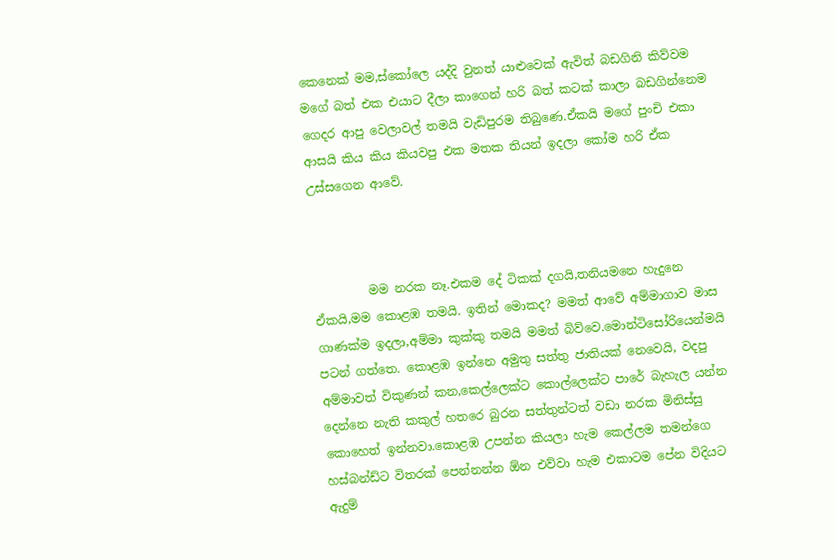කෙනෙක් මම,ස්කෝලෙ යද්දි වුනත් යාළුවෙක් ඇවිත් බඩගිනි කිව්වම මගේ බත් එක එයාට දීලා කාගෙන් හරි බත් කටක් කාලා බඩගින්නෙම ගෙදර ආපු වෙලාවල් තමයි වැඩිපුරම තිබුණෙ.ඒකයි මගේ පුංචි එකා ආසයි කිය කිය කියවපු එක මතක තියන් ඉදලා කෝම හරි ඒක උස්සගෙන ආවේ.



         මම නරක නෑ.එකම දේ ටිකක් දගයි,තනියමනෙ හැදුනෙ ඒකයි,මම කොළඹ තමයි. ඉතින් මොකද? මමත් ආවේ අම්මාගාව මාස ගාණක්ම ඉදලා,අම්මා කුක්කු තමයි මමත් බිව්වෙ.මොන්ටිසෝරියෙන්මයි පටන් ගත්තෙ. කොළඹ ඉන්නෙ අමුතු සත්තු ජාතියක් නෙවෙයි, වදපු අම්මාවත් විකුණන් කන,කෙල්ලෙක්ට කොල්ලෙක්ට පාරේ බැහැල යන්න දෙන්නෙ නැති කකුල් හතරෙ බුරන සත්තුන්ටත් වඩා නරක මිනිස්සු කොහෙත් ඉන්නවා.කොළඹ උපන්න කියලා හැම කෙල්ලම තමන්ගෙ හස්බන්ඩ්ට විතරක් පෙන්නන්න ඕන එව්වා හැම එකාටම පේන විදියට ඇදුම්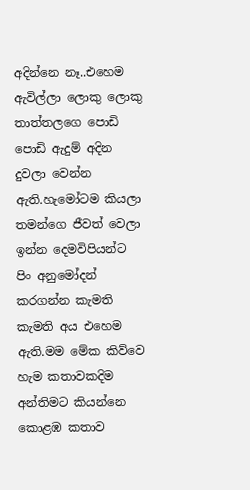අදින්නෙ නෑ..එහෙම ඇවිල්ලා ලොකු ලොකු තාත්තලගෙ පොඩි පොඩි ඇදුම් අදින දුවලා වෙන්න ඇති.හැමෝටම කියලා තමන්ගෙ ජීවත් වෙලා ඉන්න දෙමවිපියන්ට පිං අනුමෝදන් කරගන්න කැමති කැමති අය එහෙම ඇති.මම මේක කිව්වෙ හැම කතාවකදිම අන්තිමට කියන්නෙ කොළඹ කතාව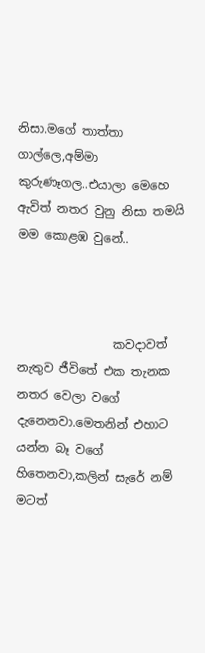නිසා.මගේ තාත්තා ගාල්ලෙ,අම්මා කුරුණෑගල..එයාලා මෙහෙ ඇවිත් නතර වුනු නිසා තමයි මම කොළඹ වුනේ..



                කවදාවත් නැතුව ජීවිතේ එක තැනක නතර වෙලා වගේ දැනෙනවා.මෙතනින් එහාට යන්න බෑ වගේ හිතෙනවා,කලින් සැරේ නම් මටත්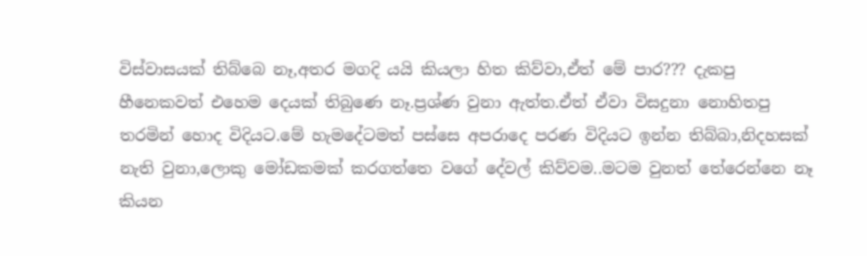විස්වාසයක් තිබ්බෙ නෑ,අතර මගදි යයි කියලා හිත කිව්වා,ඒත් මේ පාර??? දැකපු හීනෙකවත් එහෙම දෙයක් තිබුණෙ නෑ.ප්‍රශ්ණ වුනා ඇත්ත.ඒත් ඒවා විසදුනා නොහිතපු තරමින් හොද විදියට.මේ හැමදේටමත් පස්සෙ අපරාදෙ පරණ විදියට ඉන්න තිබ්බා,නිදහසක් නැති වුනා,ලොකු මෝඩකමක් කරගත්තෙ වගේ දේවල් කිව්වම..මටම වුනත් තේරෙන්නෙ නෑ කියන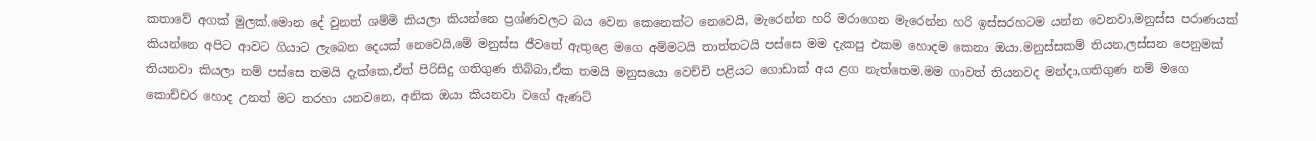කතාවේ අගක් මුලක්.මොන දේ වුනත් ශම්මි කියලා කියන්නෙ ප්‍රශ්ණවලට බය වෙන කෙනෙක්ට නෙවෙයි, මැරෙන්න හරි මරාගෙන මැරෙන්න හරි ඉස්සරහටම යන්න වෙනවා,මනුස්ස පරාණයක් කියන්නෙ අපිට ආවට ගියාට ලැබෙන දෙයක් නෙවෙයි,මේ මනුස්ස ජීවතේ ඇතුළෙ මගෙ අම්මටයි තාත්තටයි පස්සෙ මම දැකපු එකම හොදම කෙනා ඔයා.මනුස්සකම් තියන,ලස්සන පෙනුමක් තියනවා කියලා නම් පස්සෙ තමයි දැක්කෙ,ඒත් පිරිසිදු ගතිගුණ තිබ්බා,ඒක තමයි මනුසයො වෙච්චි පළියට ගොඩාක් අය ළග නැත්තෙම.මම ගාවත් තියනවද මන්දා,ගතිගුණ නම් මගෙ කොච්චර හොද උනත් මට තරහා යනවනෙ, අනික ඔයා කියනවා වගේ ඇණට්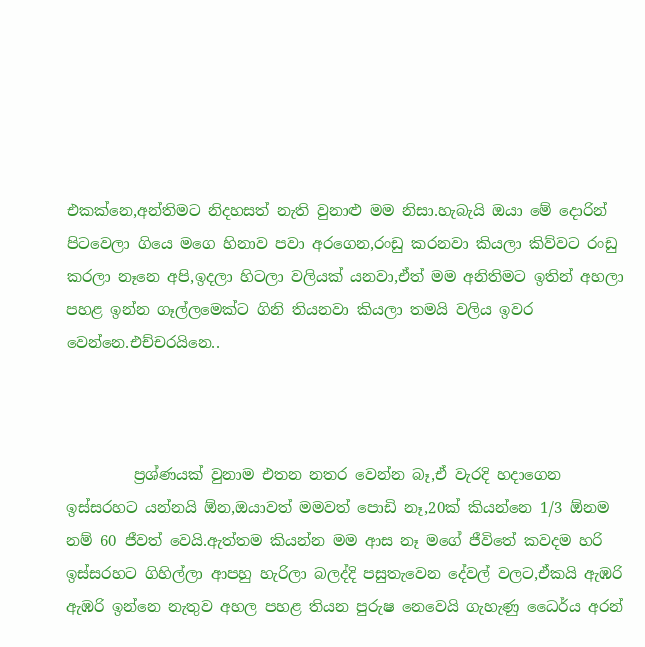එකක්නෙ,අන්තිමට නිදහසත් නැති වුනාළු මම නිසා.හැබැයි ඔයා මේ දොරින් පිටවෙලා ගියෙ මගෙ හිනාව පවා අරගෙන,රංඩු කරනවා කියලා කිව්වට රංඩු කරලා නෑනෙ අපි,ඉදලා හිටලා වලියක් යනවා,ඒත් මම අනිතිමට ඉතින් අහලා පහළ ඉන්න ගෑල්ලමෙක්ට ගිනි තියනවා කියලා තමයි වලිය ඉවර වෙන්නෙ.එච්චරයිනෙ..



         ප්‍රශ්ණයක් වුනාම එතන නතර වෙන්න බෑ,ඒ වැරදි හදාගෙන ඉස්සරහට යන්නයි ඕන,ඔයාවත් මමවත් පොඩි නෑ,20ක් කියන්නෙ 1/3 ඕනම නම් 60 ජීවත් වෙයි.ඇත්තම කියන්න මම ආස නෑ මගේ ජීවිතේ කවදම හරි ඉස්සරහට ගිහිල්ලා ආපහු හැරිලා බලද්දි පසුතැවෙන දේවල් වලට,ඒකයි ඇඹරි ඇඹරි ඉන්නෙ නැතුව අහල පහළ තියන පුරුෂ නෙවෙයි ගැහැණු ධෛර්ය අරන්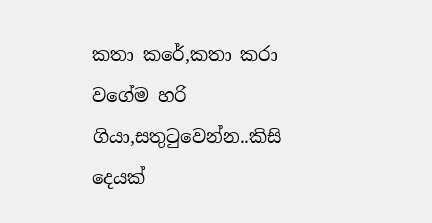කතා කරේ,කතා කරා වගේම හරි ගියා,සතුටුවෙන්න..කිසි දෙයක්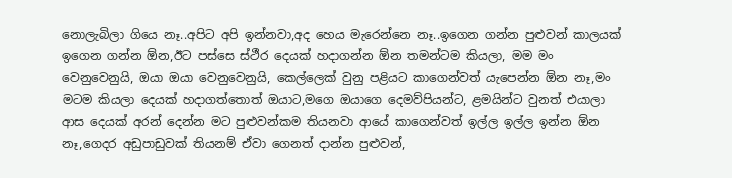නොලැබිලා ගියෙ නෑ..අපිට අපි ඉන්නවා,අද හෙය මැරෙන්නෙ නෑ..ඉගෙන ගන්න පුළුවන් කාලයක් ඉගෙන ගන්න ඕන,ඊට පස්සෙ ස්ථීර දෙයක් හදාගන්න ඕන තමන්ටම කියලා, මම මං වෙනුවෙනුයි, ඔයා ඔයා වෙනුවෙනුයි, කෙල්ලෙක් වුනු පළියට කාගෙන්වත් යැපෙන්න ඕන නෑ,මං මටම කියලා දෙයක් හදාගත්තොත් ඔයාට,මගෙ ඔයාගෙ දෙමව්පියන්ට, ළමයින්ට වුනත් එයාලා ආස දෙයක් අරන් දෙන්න මට පුළුවන්කම තියනවා ආයේ කාගෙන්වත් ඉල්ල ඉල්ල ඉන්න ඕන නෑ,ගෙදර අඩුපාඩුවක් තියනම් ඒවා ගෙනත් දාන්න පුළුවන්,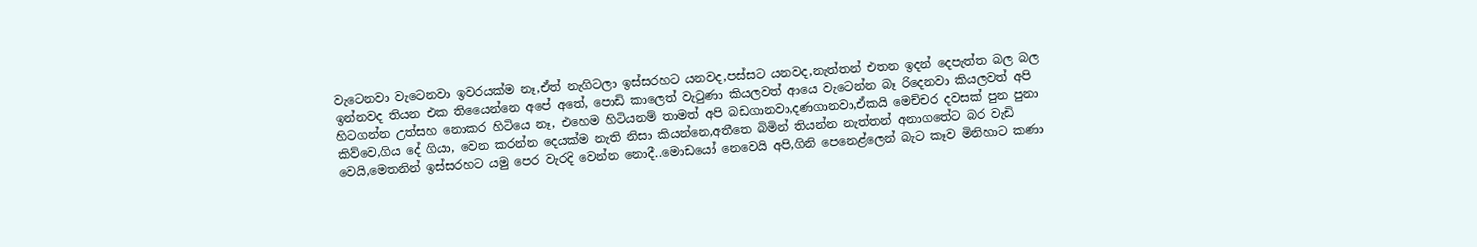වැටෙනවා වැටෙනවා ඉවරයක්ම නෑ,ඒත් නැගිටලා ඉස්සරහට යනවද,පස්සට යනවද,නැත්තන් එතන ඉදන් දෙපැත්ත බල බල ඉන්නවද තියන එක තියෛන්නෙ අපේ අතේ, පොඩි කාලෙත් වැටුණා කියලවත් ආයෙ වැටෙන්න බෑ රිදෙනවා කියලවත් අපි හිටගන්න උත්සහ නොකර හිටියෙ නෑ, එහෙම හිටියනම් තාමත් අපි බඩගානවා,දණගානවා,ඒකයි මෙච්චර දවසක් පුන පුනා කිව්වෙ,ගිය දේ ගියා, වෙන කරන්න දෙයක්ම නැති නිසා කියන්නෙ,අතීතෙ බිමින් තියන්න නැත්තන් අනාගතේට බර වැඩි වෙයි,මෙතනින් ඉස්සරහට යමු පෙර වැරදි වෙන්න නොදී..මොඩයෝ නෙවෙයි අපි,ගිනි පෙනෙළ්ලෙන් බැට කෑව මිනිහාට කණා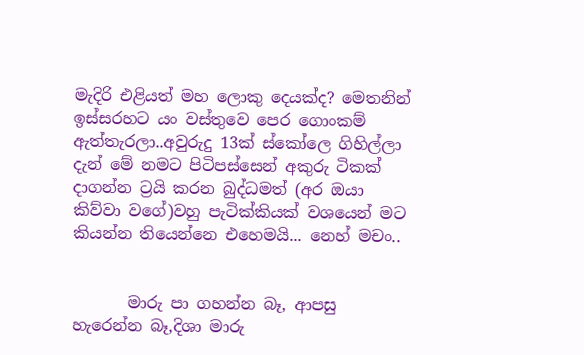මැදිරි එළියත් මහ ලොකු දෙයක්ද? මෙතනින් ඉස්සරහට යං වස්තුවෙ පෙර ගොංකම් ඇත්තැරලා..අවුරුදු 13ක් ස්කෝලෙ ගිහිල්ලා දැන් මේ නමට පිටිපස්සෙන් අකුරු ටිකක් දාගන්න ට්‍රයි කරන බුද්ධමත් (අර ඔයා කිව්වා වගේ)වහු පැටික්කියක් වශයෙන් මට කියන්න තියෙන්නෙ එහෙමයි... නෙහ් මචං..


       මාරු පා ගහන්න බෑ, ආපසු හැරෙන්න බෑ,දිශා මාරු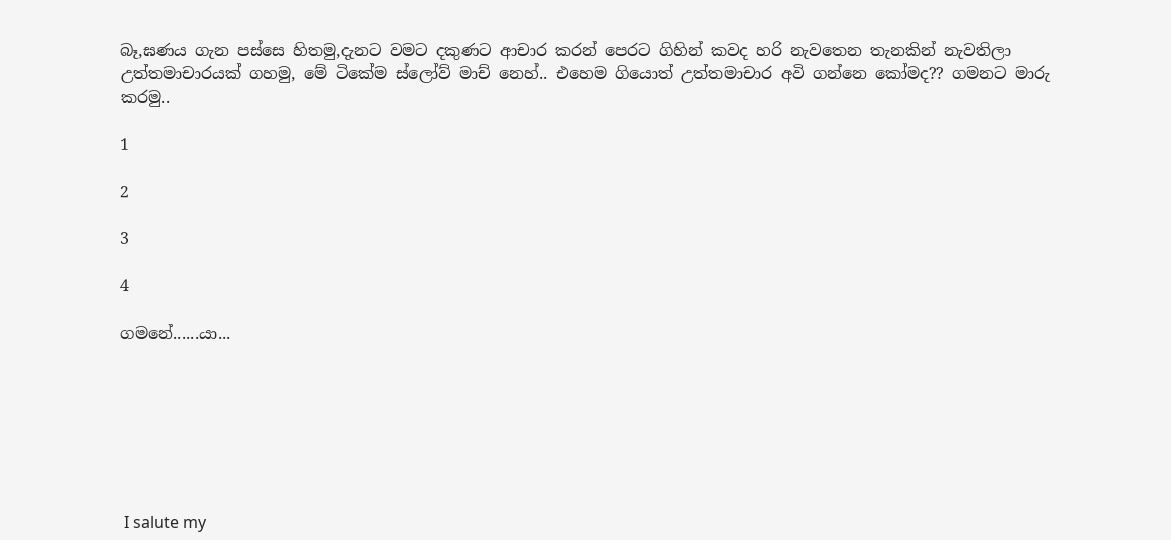බෑ,ඝණය ගැන පස්සෙ හිතමු,දැනට වමට දකුණට ආචාර කරන් පෙරට ගිහින් කවද හරි නැවතෙන තැනකින් නැවතිලා උත්තමාචාරයක් ගහමු, මේ ටිකේම ස්ලෝව් මාච් නෙහ්.. එහෙම ගියොත් උත්තමාචාර අවි ගන්නෙ කෝමද?? ගමනට මාරු කරමු..

1

2

3

4

ගමනේ......යා...







 I salute my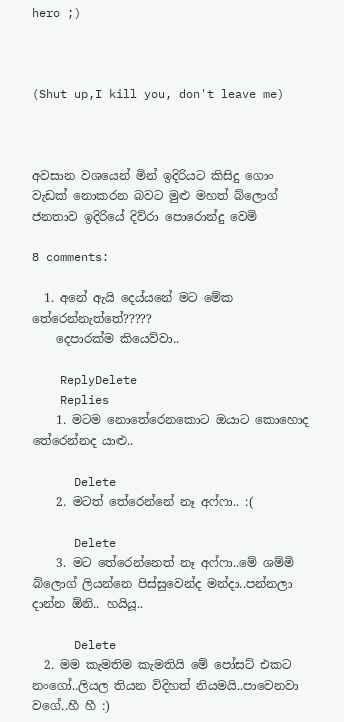hero ;)



(Shut up,I kill you, don't leave me)



අවසාන වශයෙන් මින් ඉදිරියට කිසිදු ගොං වැඩක් නොකරන බවට මුළු මහත් බ්ලොග් ජනතාව ඉදිරියේ දිව්රා පොරොන්දු වෙමි

8 comments:

  1. අනේ ඇයි දෙය්යනේ මට මේක තේරෙන්නැත්තේ?????
    දෙපාරක්ම කියෙව්වා..

    ReplyDelete
    Replies
    1. මටම නොතේරෙනකොට ඔයාට කොහොද තේරෙන්නද යාළු..

      Delete
    2. මටත් තේරෙන්නේ නෑ අෆ්ෆා.. :(

      Delete
    3. මට තේරෙන්නෙත් නෑ අෆ්ෆා..මේ ශම්මි බ්ලොග් ලියන්නෙ පිස්සුවෙන්ද මන්දා..පන්නලා දාන්න ඕනි.. හයියූ..

      Delete
  2. මම කැමතිම කැමතියි මේ පෝසට් එකට නංගෝ..ලියල තියන විදිහත් නියමයි..පාවෙනවා වගේ..හී හී :)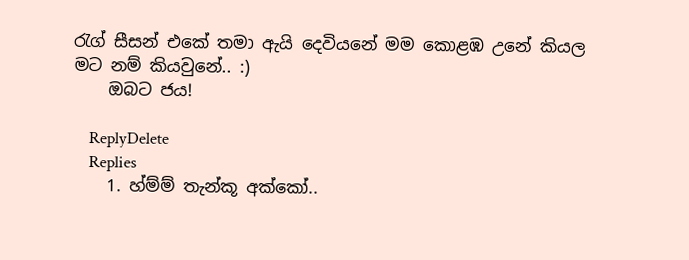රැග් සීසන් එකේ තමා ඇයි දෙවියනේ මම කොළඹ උනේ කියල මට නම් කියවුනේ.. :)
    ඔබට ජය!

    ReplyDelete
    Replies
    1. හ්ම්ම් තැන්කූ අක්කෝ..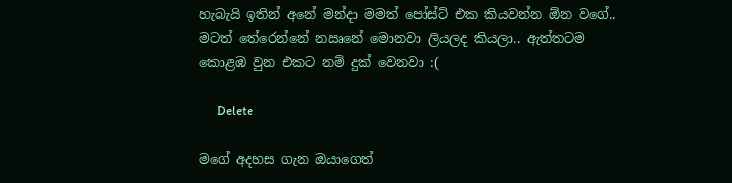හැබැයි ඉතින් අනේ මන්දා මමත් පෝස්ට් එක කියවන්න ඕන වගේ.. මටත් තේරෙන්නේ නඍනේ මොනවා ලියලද කියලා.. ඇත්තටම කොළඹ වුන එකට නම් දුක් වෙනවා :(

      Delete

මගේ අදහස ගැන ඔයාගෙත්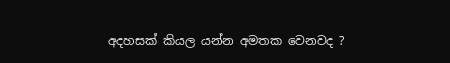අදහසක් කියල යන්න අමතක වෙනවද ?